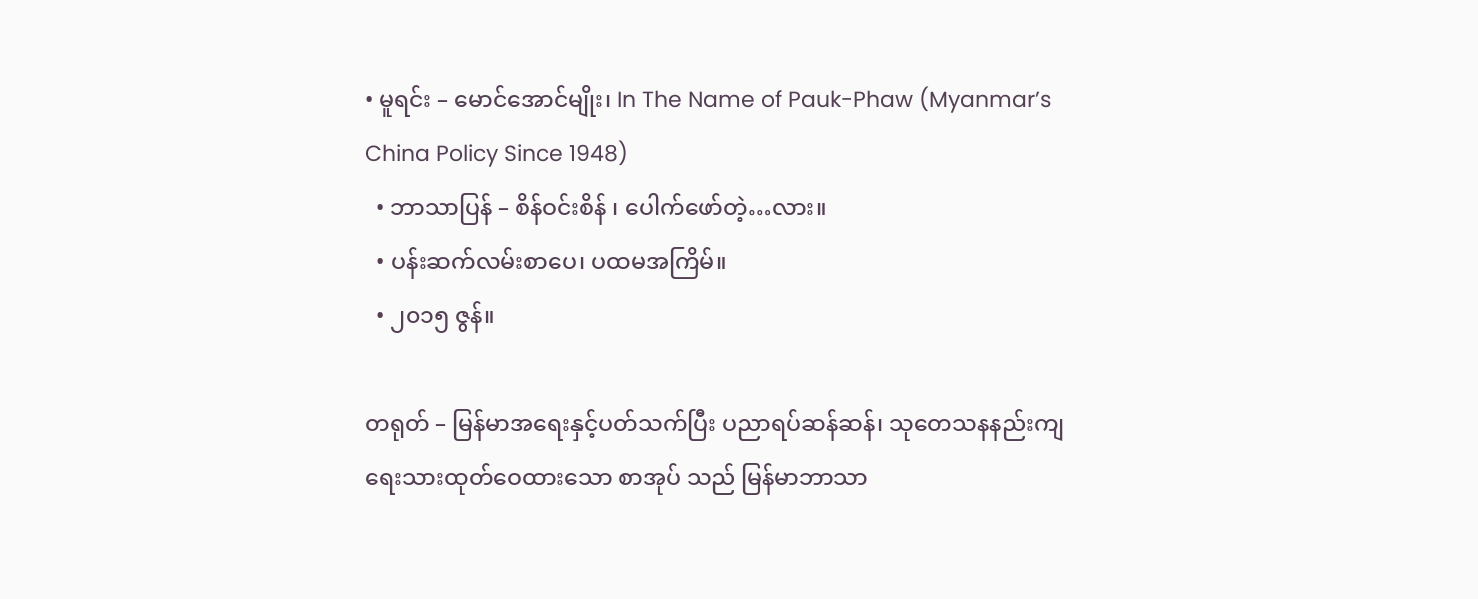• မူရင်း – မောင်အောင်မျိုး၊ In The Name of Pauk-Phaw (Myanmar’s China Policy Since 1948)
  • ဘာသာပြန် – စိန်ဝင်းစိန် ၊ ပေါက်ဖော်တဲ့…လား။
  • ပန်းဆက်လမ်းစာပေ၊ ပထမအကြိမ်။
  • ၂၀၁၅ ဇွန်။

တရုတ် – မြန်မာအရေးနှင့်ပတ်သက်ပြီး ပညာရပ်ဆန်ဆန်၊ သုတေသနနည်းကျ ရေးသားထုတ်ဝေထားသော စာအုပ် သည် မြန်မာဘာသာ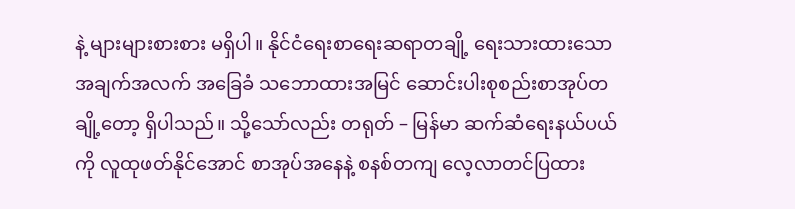နဲ့ များများစားစား မရှိပါ။ နိုင်ငံရေးစာရေးဆရာတချို့ ရေးသားထားသော အချက်အလက် အခြေခံ သဘောထားအမြင် ဆောင်းပါးစုစည်းစာအုပ်တချို့တော့ ရှိပါသည်။ သို့သော်လည်း တရုတ် – မြန်မာ ဆက်ဆံရေးနယ်ပယ်ကို လူထုဖတ်နိုင်အောင် စာအုပ်အနေနဲ့ စနစ်တကျ လေ့လာတင်ပြထား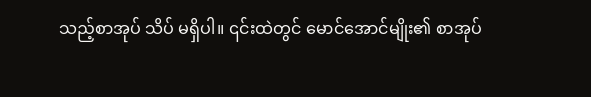သည့်စာအုပ် သိပ် မရှိပါ။ ၎င်းထဲတွင် မောင်အောင်မျိုး၏ စာအုပ်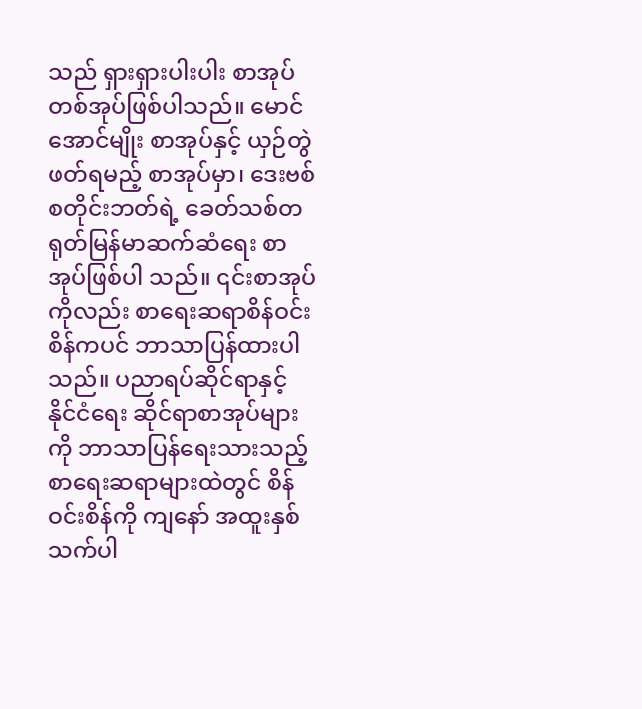သည် ရှားရှားပါးပါး စာအုပ်တစ်အုပ်ဖြစ်ပါသည်။ မောင်အောင်မျိုး စာအုပ်နှင့် ယှဉ်တွဲဖတ်ရမည့် စာအုပ်မှာ၊ ဒေးဗစ်စတိုင်းဘတ်ရဲ့ ခေတ်သစ်တရုတ်မြန်မာဆက်ဆံရေး စာအုပ်ဖြစ်ပါ သည်။ ၎င်းစာအုပ်ကိုလည်း စာရေးဆရာစိန်ဝင်းစိန်ကပင် ဘာသာပြန်ထားပါသည်။ ပညာရပ်ဆိုင်ရာနှင့် နိုင်ငံရေး ဆိုင်ရာစာအုပ်များကို ဘာသာပြန်ရေးသားသည့်စာရေးဆရာများထဲတွင် စိန်ဝင်းစိန်ကို ကျနော် အထူးနှစ်သက်ပါ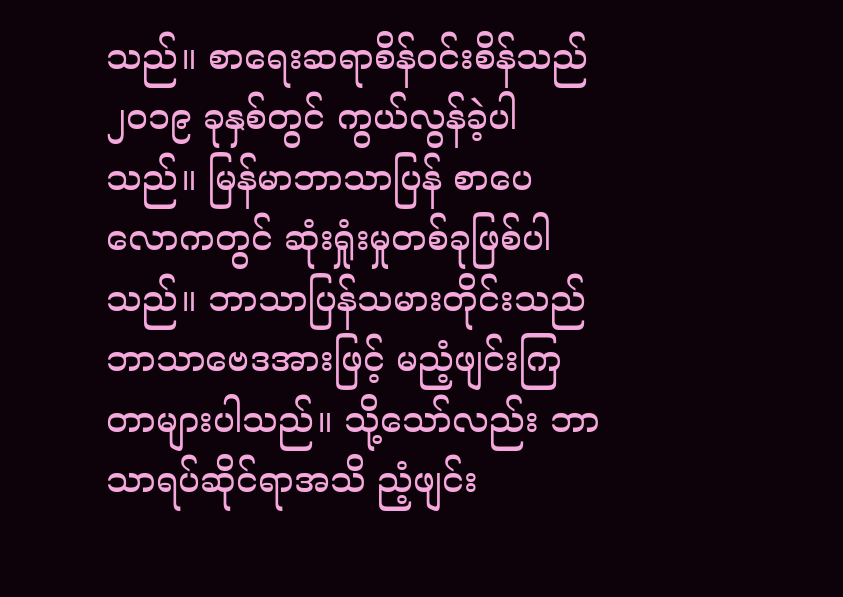သည်။ စာရေးဆရာစိန်ဝင်းစိန်သည် ၂၀၁၉ ခုနှစ်တွင် ကွယ်လွန်ခဲ့ပါသည်။ မြန်မာဘာသာပြန် စာပေလောကတွင် ဆုံးရှုံးမှုတစ်ခုဖြစ်ပါသည်။ ဘာသာပြန်သမားတိုင်းသည် ဘာသာဗေဒအားဖြင့် မညံ့ဖျင်းကြတာများပါသည်။ သို့သော်လည်း ဘာသာရပ်ဆိုင်ရာအသိ ညံ့ဖျင်း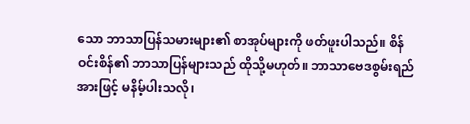သော ဘာသာပြန်သမားများ၏ စာအုပ်များကို ဖတ်ဖူးပါသည်။ စိန်ဝင်းစိန်၏ ဘာသာပြန်များသည် ထိုသို့မဟုတ်။ ဘာသာဗေဒစွမ်းရည်အားဖြင့် မနိမ့်ပါးသလို၊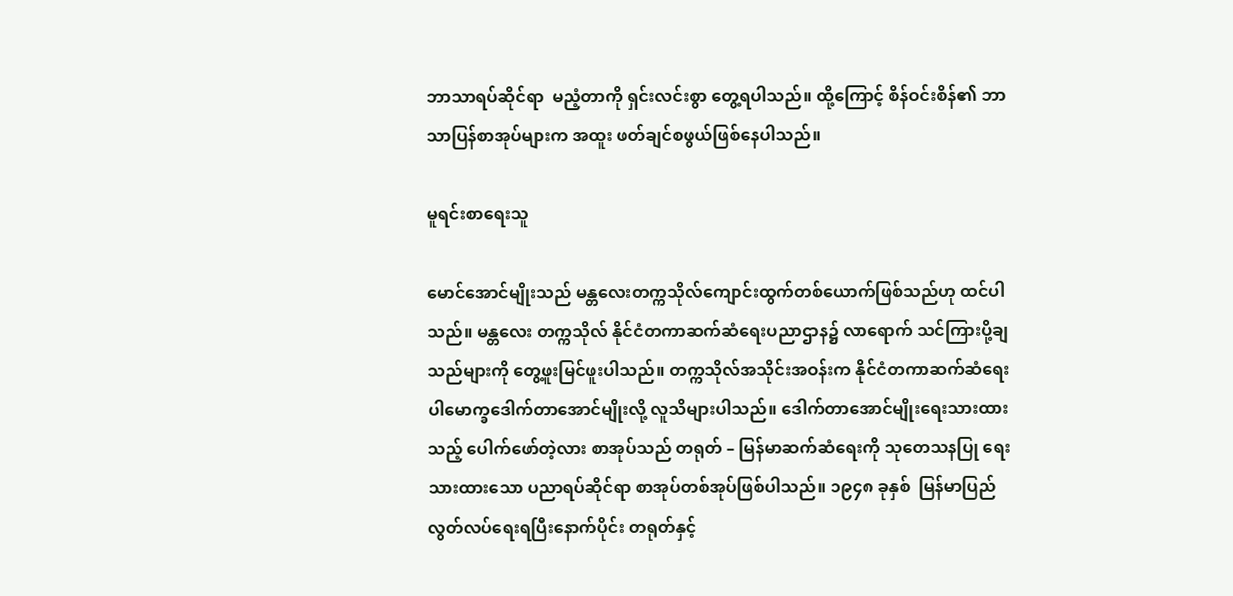ဘာသာရပ်ဆိုင်ရာ  မညံ့တာကို ရှင်းလင်းစွာ တွေ့ရပါသည်။ ထို့ကြောင့် စိန်ဝင်းစိန်၏ ဘာသာပြန်စာအုပ်များက အထူး ဖတ်ချင်စဖွယ်ဖြစ်နေပါသည်။

မူရင်းစာရေးသူ

မောင်အောင်မျိုးသည် မန္တလေးတက္ကသိုလ်ကျောင်းထွက်တစ်ယောက်ဖြစ်သည်ဟု ထင်ပါသည်။ မန္တလေး တက္ကသိုလ် နိုင်ငံတကာဆက်ဆံရေးပညာဌာန၌ လာရောက် သင်ကြားပို့ချသည်များကို တွေ့ဖူးမြင်ဖူးပါသည်။ တက္ကသိုလ်အသိုင်းအဝန်းက နိုင်ငံတကာဆက်ဆံရေးပါမောက္ခဒေါက်တာအောင်မျိုးလို့ လူသိများပါသည်။ ဒေါက်တာအောင်မျိုးရေးသားထားသည့် ပေါက်ဖော်တဲ့လား စာအုပ်သည် တရုတ် – မြန်မာဆက်ဆံရေးကို သုတေသနပြု ရေးသားထားသော ပညာရပ်ဆိုင်ရာ စာအုပ်တစ်အုပ်ဖြစ်ပါသည်။ ၁၉၄၈ ခုနှစ်  မြန်မာပြည် လွတ်လပ်ရေးရပြီးနောက်ပိုင်း တရုတ်နှင့်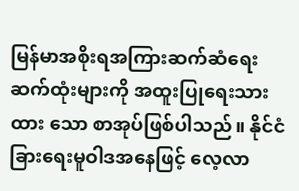မြန်မာအစိုးရအကြားဆက်ဆံရေး ဆက်ထုံးများကို အထူးပြုရေးသားထား သော စာအုပ်ဖြစ်ပါသည်။ နိုင်ငံခြားရေးမူဝါဒအနေဖြင့် လေ့လာ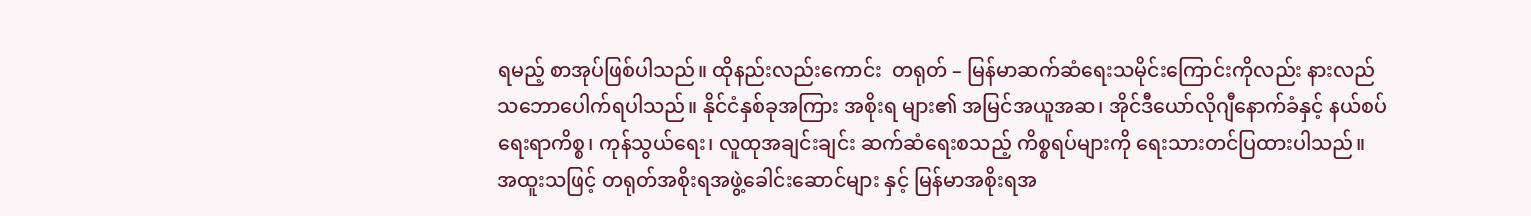ရမည့် စာအုပ်ဖြစ်ပါသည်။ ထိုနည်းလည်းကောင်း  တရုတ် – မြန်မာဆက်ဆံရေးသမိုင်းကြောင်းကိုလည်း နားလည်သဘောပေါက်ရပါသည်။ နိုင်ငံနှစ်ခုအကြား အစိုးရ များ၏ အမြင်အယူအဆ၊ အိုင်ဒီယော်လိုဂျီနောက်ခံနှင့် နယ်စပ်ရေးရာကိစ္စ၊ ကုန်သွယ်ရေး၊ လူထုအချင်းချင်း ဆက်ဆံရေးစသည့် ကိစ္စရပ်များကို ရေးသားတင်ပြထားပါသည်။ အထူးသဖြင့် တရုတ်အစိုးရအဖွဲ့ခေါင်းဆောင်များ နှင့် မြန်မာအစိုးရအ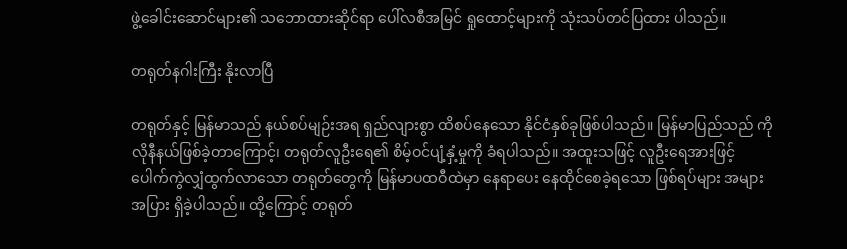ဖွဲ့ခေါင်းဆောင်များ၏ သဘောထားဆိုင်ရာ ပေါ်လစီအမြင် ရှုထောင့်များကို သုံးသပ်တင်ပြထား ပါသည်။

တရုတ်နဂါးကြီး နိုးလာပြီ

တရုတ်နှင့် မြန်မာသည် နယ်စပ်မျဉ်းအရ ရှည်လျားစွာ ထိစပ်နေသော နိုင်ငံနှစ်ခုဖြစ်ပါသည်။ မြန်မာပြည်သည် ကိုလိုနီနယ်ဖြစ်ခဲ့တာကြောင့်၊ တရုတ်လူဦးရေ၏ စိမ့်ဝင်ပျံ့နှံ့မှုကို ခံရပါသည်။ အထူးသဖြင့် လူဦးရေအားဖြင့် ပေါက်ကွဲလျှံထွက်လာသော တရုတ်တွေကို မြန်မာပထဝီထဲမှာ နေရာပေး နေထိုင်စေခဲ့ရသော ဖြစ်ရပ်များ အများ အပြား ရှိခဲ့ပါသည်။ ထို့ကြောင့် တရုတ်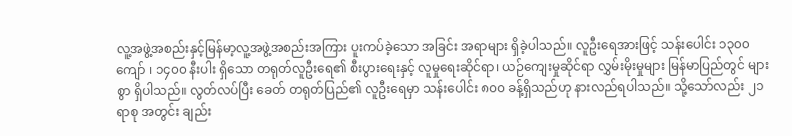လူ့အဖွဲ့အစည်းနှင့်မြန်မာ့လူ့အဖွဲ့အစည်းအကြား ပူးကပ်ခဲ့သော အခြင်း အရာများ ရှိခဲ့ပါသည်။ လူဦးရေအားဖြင့် သန်းပေါင်း ၁၃၀၀ ကျော် ၊ ၁၄၀၀ နီးပါး ရှိသော တရုတ်လူဦးရေ၏ စီးပွားရေးနှင့် လူမှုရေးဆိုင်ရာ၊ ယဉ်ကျေးမှုဆိုင်ရာ လွှမ်းမိုးမှုများ မြန်မာပြည်တွင် များစွာ ရှိပါသည်။ လွတ်လပ်ပြီး ခေတ် တရုတ်ပြည်၏ လူဦးရေမှာ သန်းပေါင်း ၈၀၀ ခန့်ရှိသည်ဟု နားလည်ရပါသည်။ သို့သော်လည်း ၂၁ ရာစု အတွင်း ချည်း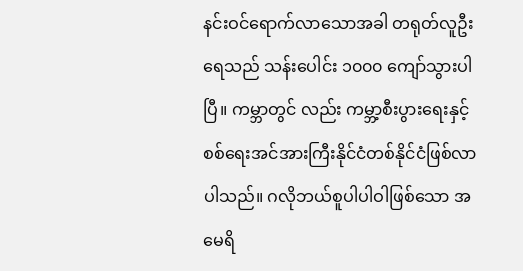နင်းဝင်ရောက်လာသောအခါ တရုတ်လူဦးရေသည် သန်းပေါင်း ၁၀၀၀ ကျော်သွားပါပြီ။ ကမ္ဘာတွင် လည်း ကမ္ဘာ့စီးပွားရေးနှင့် စစ်ရေးအင်အားကြီးနိုင်ငံတစ်နိုင်ငံဖြစ်လာပါသည်။ ဂလိုဘယ်စူပါပါဝါဖြစ်သော အမေရိ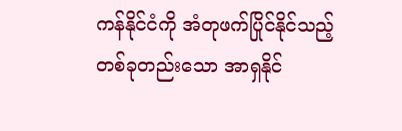ကန်နိုင်ငံကို အံတုဖက်ပြိုင်နိုင်သည့် တစ်ခုတည်းသော အာရှနိုင်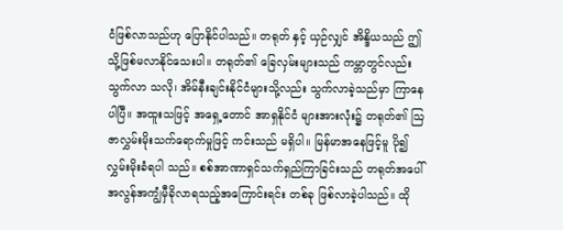ငံဖြစ်လာသည်ဟု ပြောနိုင်ပါသည်။ တရုတ် နှင့် ယှဉ်လျှင် အိန္ဒိယသည် ဤသို့ဖြစ်မလာနိုင်သေးပါ။ တရုတ်၏ ခြေလှမ်းများသည် ကမ္ဘာတွင်လည်း သွက်လာ သလို၊ အိမ်နီးချင်းနိုင်ငံများသို့လည်း သွက်လာခဲ့သည်မှာ ကြာနေပါပြီ။ အထူးသဖြင့် အရှေ့တောင် အာရှနိုင်ငံ များအားလုံး၌ တရုတ်၏ ဩဇာလွှမ်းမိုးသက်ရောက်မှုဖြင့် ကင်းသည် မရှိပါ။ မြန်မာအနေဖြင့်မူ ပို၍ လွှမ်းမိုးခံရပါ သည်။ စစ်အာဏာရှင်သက်ရှည်ကြာခြင်းသည် တရုတ်အပေါ် အလွန်အကျွံမှီခိုလာရသည့်အကြောင်းရင်း တစ်ခု ဖြစ်လာခဲ့ပါသည်။ ထို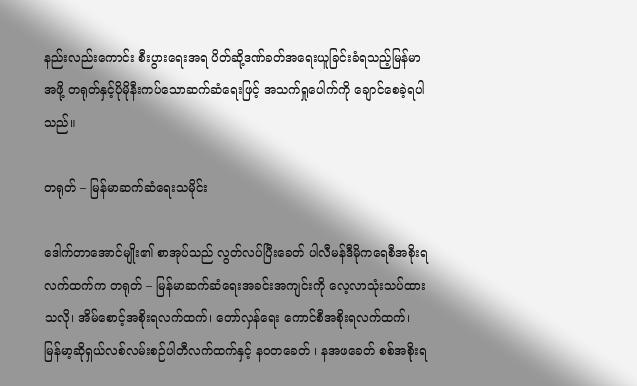နည်းလည်းကောင်း စီးပွားရေးအရ ပိတ်ဆို့ဒဏ်ခတ်အရေးယူခြင်းခံရသည့်မြန်မာအဖို့ တရုတ်နှင့်ပိုမိုနီးကပ်သောဆက်ဆံရေးဖြင့် အသက်ရှုပေါက်ကို ချောင်စေခဲ့ရပါသည်။

တရုတ် – မြန်မာဆက်ဆံရေးသမိုင်း

ဒေါက်တာအောင်မျိုး၏ စာအုပ်သည် လွတ်လပ်ပြီးခေတ် ပါလီမန်ဒီမိုကရေစီအစိုးရလက်ထက်က တရုတ် – မြန်မာဆက်ဆံရေးအခင်းအကျင်းကို လေ့လာသုံးသပ်ထားသလို၊ အိမ်စောင့်အစိုးရလက်ထက်၊ တော်လှန်ရေး ကောင်စီအစိုးရလက်ထက်၊ မြန်မာ့ဆိုရှယ်လစ်လမ်းစဉ်ပါတီလက်ထက်နှင့် နဝတခေတ် ၊ နအဖခေတ် စစ်အစိုးရ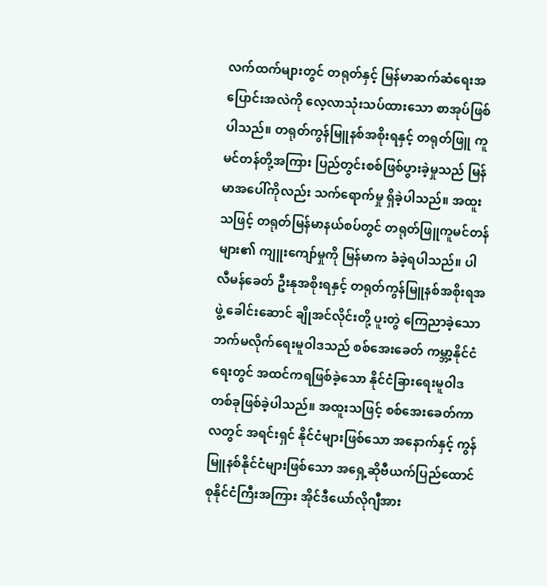လက်ထက်များတွင် တရုတ်နှင့် မြန်မာဆက်ဆံရေးအပြောင်းအလဲကို လေ့လာသုံးသပ်ထားသော စာအုပ်ဖြစ်ပါသည်။ တရုတ်ကွန်မြူနစ်အစိုးရနှင့် တရုတ်ဖြူ ကူမင်တန်တို့အကြား ပြည်တွင်းစစ်ဖြစ်ပွားခဲ့မှုသည် မြန်မာအပေါ်ကိုလည်း သက်ရောက်မှု ရှိခဲ့ပါသည်။ အထူးသဖြင့် တရုတ်မြန်မာနယ်စပ်တွင် တရုတ်ဖြူကူမင်တန် များ၏ ကျူးကျော်မှုကို မြန်မာက ခံခဲ့ရပါသည်။ ပါလီမန်ခေတ် ဦးနုအစိုးရနှင့် တရုတ်ကွန်မြူနစ်အစိုးရအဖွဲ့ ခေါင်းဆောင် ချိုအင်လိုင်းတို့ ပူးတွဲ ကြေညာခဲ့သော ဘက်မလိုက်ရေးမူဝါဒသည် စစ်အေးခေတ် ကမ္ဘာ့နိုင်ငံရေးတွင် အထင်ကရဖြစ်ခဲ့သော နိုင်ငံခြားရေးမူဝါဒတစ်ခုဖြစ်ခဲ့ပါသည်။ အထူးသဖြင့် စစ်အေးခေတ်ကာလတွင် အရင်းရှင် နိုင်ငံများဖြစ်သော အနောက်နှင့် ကွန်မြူနစ်နိုင်ငံများဖြစ်သော အရှေ့ဆိုဗီယက်ပြည်ထောင်စုနိုင်ငံကြီးအကြား အိုင်ဒီယော်လိုဂျီအား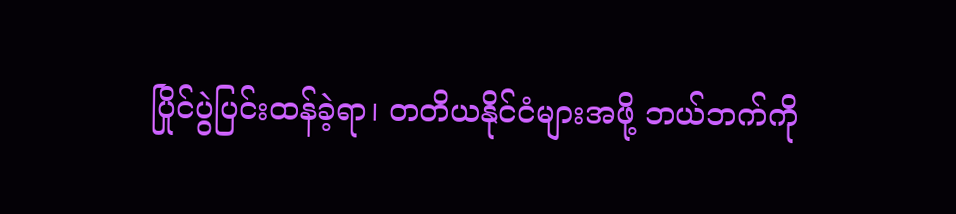ပြိုင်ပွဲပြင်းထန်ခဲ့ရာ၊ တတိယနိုင်ငံများအဖို့ ဘယ်ဘက်ကို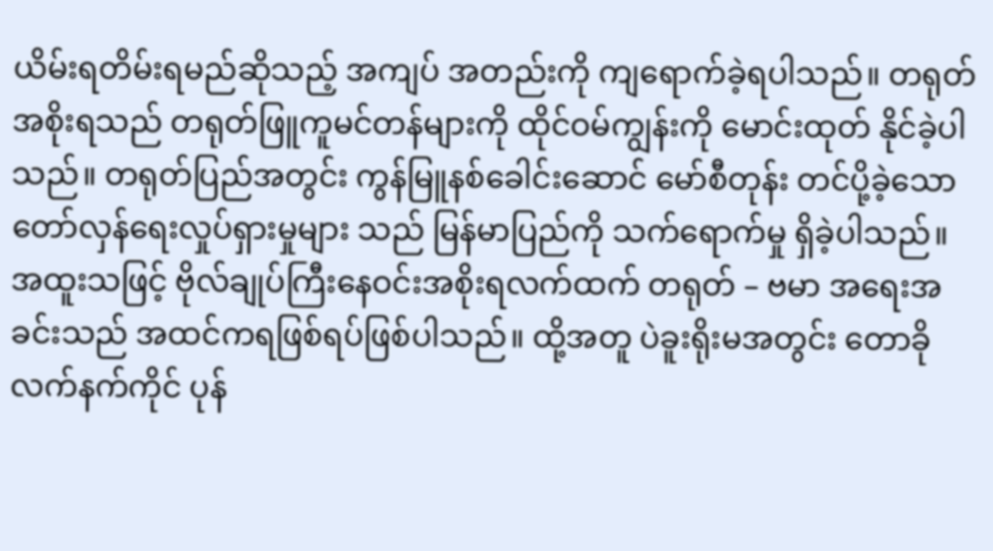ယိမ်းရတိမ်းရမည်ဆိုသည့် အကျပ် အတည်းကို ကျရောက်ခဲ့ရပါသည်။ တရုတ်အစိုးရသည် တရုတ်ဖြူကူမင်တန်များကို ထိုင်ဝမ်ကျွန်းကို မောင်းထုတ် နိုင်ခဲ့ပါသည်။ တရုတ်ပြည်အတွင်း ကွန်မြူနစ်ခေါင်းဆောင် မော်စီတုန်း တင်ပို့ခဲ့သော တော်လှန်ရေးလှုပ်ရှားမှုများ သည် မြန်မာပြည်ကို သက်ရောက်မှု ရှိခဲ့ပါသည်။ အထူးသဖြင့် ဗိုလ်ချုပ်ကြီးနေဝင်းအစိုးရလက်ထက် တရုတ် – ဗမာ အရေးအခင်းသည် အထင်ကရဖြစ်ရပ်ဖြစ်ပါသည်။ ထို့အတူ ပဲခူးရိုးမအတွင်း တောခိုလက်နက်ကိုင် ပုန်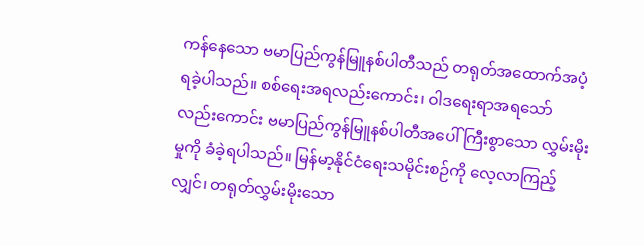ကန်နေသော ဗမာပြည်ကွန်မြူနစ်ပါတီသည် တရုတ်အထောက်အပံ့ ရခဲ့ပါသည်။ စစ်ရေးအရလည်းကောင်း၊ ဝါဒရေးရာအရသော် လည်းကောင်း ဗမာပြည်ကွန်မြူနစ်ပါတီအပေါ် ကြီးစွာသော လွှမ်းမိုးမှုကို ခံခဲ့ရပါသည်။ မြန်မာ့နိုင်ငံရေးသမိုင်းစဉ်ကို လေ့လာကြည့်လျှင်၊ တရုတ်လွှမ်းမိုးသော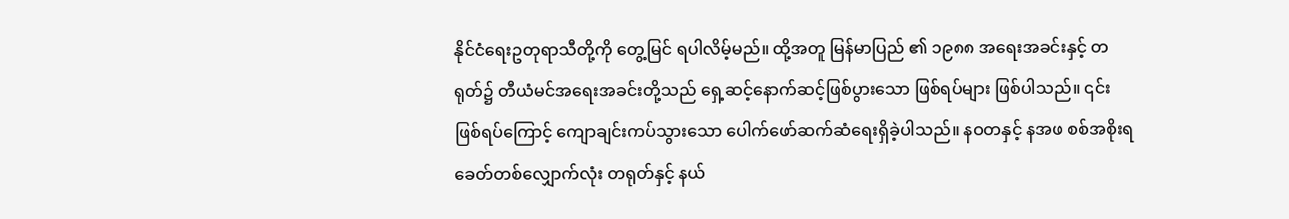နိုင်ငံရေးဥတုရာသီတို့ကို တွေ့မြင် ရပါလိမ့်မည်။ ထို့အတူ မြန်မာပြည် ၏ ၁၉၈၈ အရေးအခင်းနှင့် တရုတ်၌ တီယံမင်အရေးအခင်းတို့သည် ရှေ့ဆင့်နောက်ဆင့်ဖြစ်ပွားသော ဖြစ်ရပ်များ ဖြစ်ပါသည်။ ၎င်းဖြစ်ရပ်ကြောင့် ကျောချင်းကပ်သွားသော ပေါက်ဖော်ဆက်ဆံရေးရှိခဲ့ပါသည်။ နဝတနှင့် နအဖ စစ်အစိုးရခေတ်တစ်လျှောက်လုံး တရုတ်နှင့် နယ်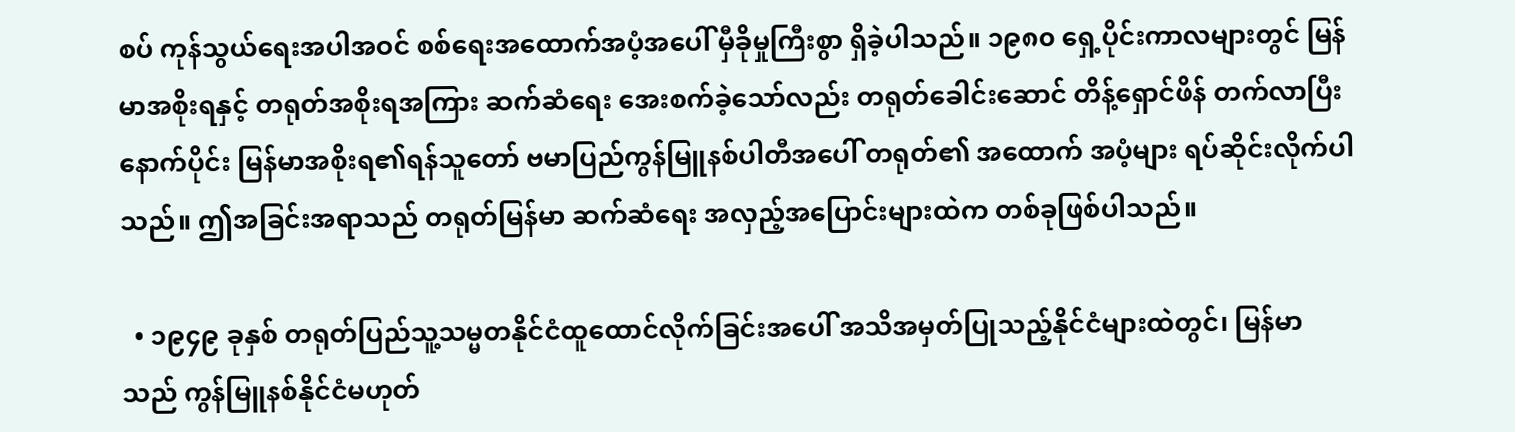စပ် ကုန်သွယ်ရေးအပါအဝင် စစ်ရေးအထောက်အပံ့အပေါ် မှီခိုမှုကြီးစွာ ရှိခဲ့ပါသည်။ ၁၉၈၀ ရှေ့ပိုင်းကာလများတွင် မြန်မာအစိုးရနှင့် တရုတ်အစိုးရအကြား ဆက်ဆံရေး အေးစက်ခဲ့သော်လည်း တရုတ်ခေါင်းဆောင် တိန့်ရှောင်ဖိန် တက်လာပြီးနောက်ပိုင်း မြန်မာအစိုးရ၏ရန်သူတော် ဗမာပြည်ကွန်မြူနစ်ပါတီအပေါ် တရုတ်၏ အထောက် အပံ့များ ရပ်ဆိုင်းလိုက်ပါသည်။ ဤအခြင်းအရာသည် တရုတ်မြန်မာ ဆက်ဆံရေး အလှည့်အပြောင်းများထဲက တစ်ခုဖြစ်ပါသည်။

  • ၁၉၄၉ ခုနှစ် တရုတ်ပြည်သူ့သမ္မတနိုင်ငံထူထောင်လိုက်ခြင်းအပေါ် အသိအမှတ်ပြုသည့်နိုင်ငံများထဲတွင်၊ မြန်မာသည် ကွန်မြူနစ်နိုင်ငံမဟုတ်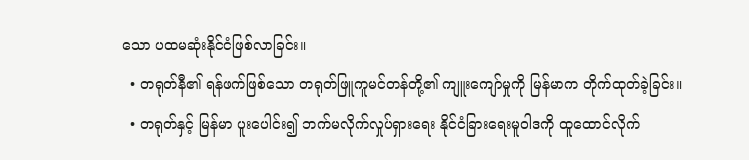သော ပထမဆုံးနိုင်ငံဖြစ်လာခြင်း။
  • တရုတ်နီ၏ ရန်ဖက်ဖြစ်သော တရုတ်ဖြူကူမင်တန်တို့၏ ကျူးကျော်မှုကို မြန်မာက တိုက်ထုတ်ခဲ့ခြင်း။
  • တရုတ်နှင့် မြန်မာ ပူးပေါင်း၍ ဘက်မလိုက်လှုပ်ရှားရေး နိုင်ငံခြားရေးမူဝါဒကို ထူထောင်လိုက်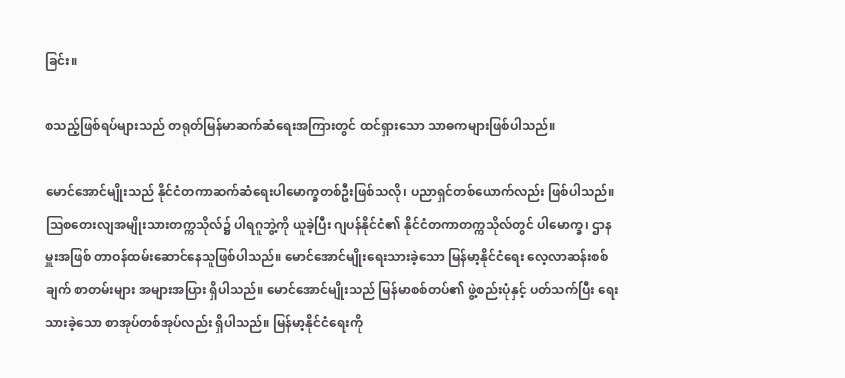ခြင်း။

စသည့်ဖြစ်ရပ်များသည် တရုတ်မြန်မာဆက်ဆံရေးအကြားတွင် ထင်ရှားသော သာဓကများဖြစ်ပါသည်။

မောင်အောင်မျိုးသည် နိုင်ငံတကာဆက်ဆံရေးပါမောက္ခတစ်ဦးဖြစ်သလို၊ ပညာရှင်တစ်ယောက်လည်း ဖြစ်ပါသည်။ ဩစတေးလျအမျိုးသားတက္ကသိုလ်၌ ပါရဂူဘွဲ့ကို ယူခဲ့ပြီး ဂျပန်နိုင်ငံ၏ နိုင်ငံတကာတက္ကသိုလ်တွင် ပါမောက္ခ၊ ဌာနမှူးအဖြစ် တာဝန်ထမ်းဆောင်နေသူဖြစ်ပါသည်။ မောင်အောင်မျိုးရေးသားခဲ့သော မြန်မာ့နိုင်ငံရေး လေ့လာဆန်းစစ်ချက် စာတမ်းများ အများအပြား ရှိပါသည်။ မောင်အောင်မျိုးသည် မြန်မာစစ်တပ်၏ ဖွဲ့စည်းပုံနှင့် ပတ်သက်ပြီး ရေးသားခဲ့သော စာအုပ်တစ်အုပ်လည်း ရှိပါသည်။ မြန်မာ့နိုင်ငံရေးကို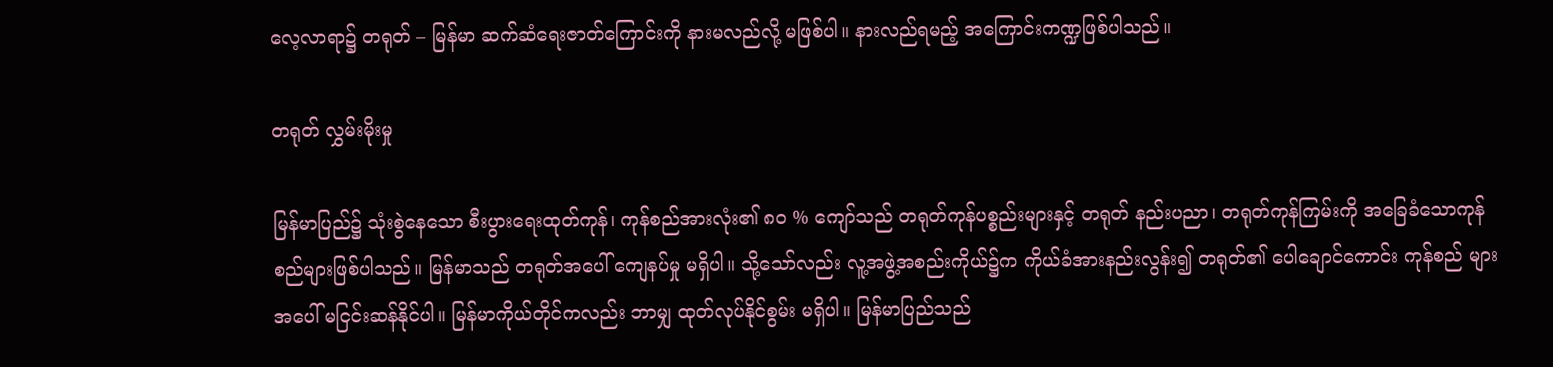လေ့လာရာ၌ တရုတ် – မြန်မာ ဆက်ဆံရေးဇာတ်ကြောင်းကို နားမလည်လို့ မဖြစ်ပါ။ နားလည်ရမည့် အကြောင်းကဏ္ဍဖြစ်ပါသည်။

တရုတ် လွှမ်းမိုးမှု

မြန်မာပြည်၌ သုံးစွဲနေသော စီးပွားရေးထုတ်ကုန်၊ ကုန်စည်အားလုံး၏ ၈၀ % ကျော်သည် တရုတ်ကုန်ပစ္စည်းများနှင့် တရုတ် နည်းပညာ၊ တရုတ်ကုန်ကြမ်းကို အခြေခံသောကုန်စည်များဖြစ်ပါသည်။ မြန်မာသည် တရုတ်အပေါ် ကျေနပ်မှု မရှိပါ။ သို့သော်လည်း လူ့အဖွဲ့အစည်းကိုယ်၌က ကိုယ်ခံအားနည်းလွန်း၍ တရုတ်၏ ပေါချောင်ကောင်း ကုန်စည် များအပေါ် မငြင်းဆန်နိုင်ပါ။ မြန်မာကိုယ်တိုင်ကလည်း ဘာမျှ ထုတ်လုပ်နိုင်စွမ်း မရှိပါ။ မြန်မာပြည်သည်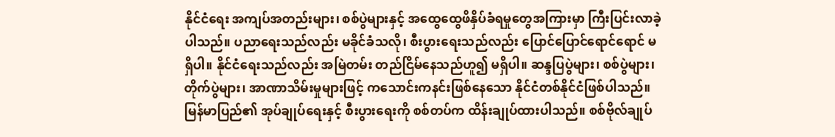နိုင်ငံရေး အကျပ်အတည်းများ၊ စစ်ပွဲများနှင့် အထွေထွေဖိနှိပ်ခံရမှုတွေအကြားမှာ ကြီးပြင်းလာခဲ့ပါသည်။ ပညာရေးသည်လည်း မခိုင်ခံသလို၊ စီးပွားရေးသည်လည်း ပြောင်ပြောင်ရောင်ရောင် မရှိပါ။ နိုင်ငံရေးသည်လည်း အမြဲတမ်း တည်ငြိမ်နေသည်ဟူ၍ မရှိပါ။ ဆန္ဒပြပွဲများ၊ စစ်ပွဲများ၊ တိုက်ပွဲများ၊ အာဏာသိမ်းမှုများဖြင့် ကသောင်းကနင်းဖြစ်နေသော နိုင်ငံတစ်နိုင်ငံဖြစ်ပါသည်။ မြန်မာပြည်၏ အုပ်ချုပ်ရေးနှင့် စီးပွားရေးကို စစ်တပ်က ထိန်းချုပ်ထားပါသည်။ စစ်ဗိုလ်ချုပ်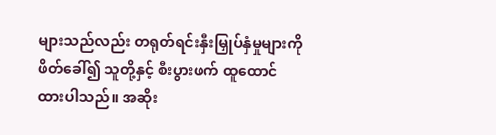များသည်လည်း တရုတ်ရင်းနှီးမြှုပ်နှံမှုများကို ဖိတ်ခေါ်၍ သူတို့နှင့် စီးပွားဖက် ထူထောင်ထားပါသည်။ အဆိုး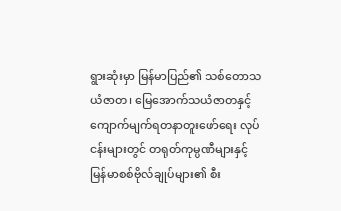ရွားဆုံးမှာ မြန်မာပြည်၏ သစ်တောသယံဇာတ၊ မြေအောက်သယံဇာတနှင့် ကျောက်မျက်ရတနာတူးဖော်ရေး လုပ်ငန်းများတွင် တရုတ်ကုမ္ပဏီများနှင့် မြန်မာစစ်ဗိုလ်ချုပ်များ၏ စီး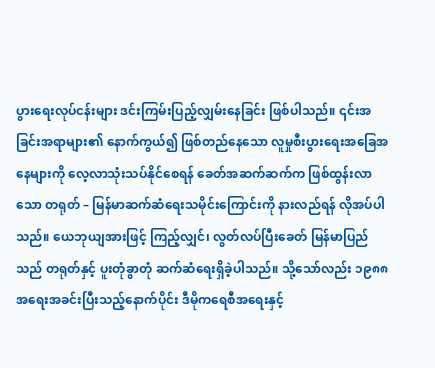ပွားရေးလုပ်ငန်းများ ဒင်းကြမ်းပြည့်လျှမ်းနေခြင်း ဖြစ်ပါသည်။ ၎င်းအခြင်းအရာများ၏ နောက်ကွယ်၍ ဖြစ်တည်နေသော လူမှုစီးပွားရေးအခြေအနေများကို လေ့လာသုံးသပ်နိုင်စေရန် ခေတ်အဆက်ဆက်က ဖြစ်ထွန်းလာသော တရုတ် – မြန်မာဆက်ဆံရေးသမိုင်းကြောင်းကို နားလည်ရန် လိုအပ်ပါသည်။ ယေဘုယျအားဖြင့် ကြည့်လျှင်၊ လွတ်လပ်ပြီးခေတ် မြန်မာပြည်သည် တရုတ်နှင့် ပူးတုံခွာတုံ ဆက်ဆံရေးရှိခဲ့ပါသည်။ သို့သော်လည်း ၁၉၈၈ အရေးအခင်းပြီးသည့်နောက်ပိုင်း ဒီမိုကရေစီအရေးနှင့်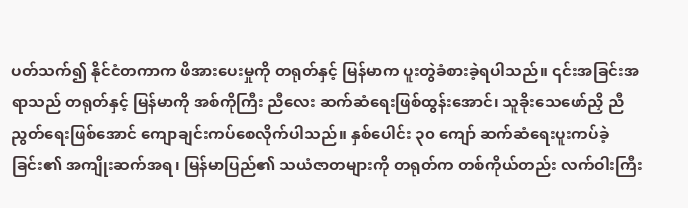ပတ်သက်၍ နိုင်ငံတကာက ဖိအားပေးမှုကို တရုတ်နှင့် မြန်မာက ပူးတွဲခံစားခဲ့ရပါသည်။ ၎င်းအခြင်းအရာသည် တရုတ်နှင့် မြန်မာကို အစ်ကိုကြီး ညီလေး ဆက်ဆံရေးဖြစ်ထွန်းအောင်၊ သူခိုးသေဖော်ညှိ ညီညွတ်ရေးဖြစ်အောင် ကျောချင်းကပ်စေလိုက်ပါသည်။ နှစ်ပေါင်း ၃၀ ကျော် ဆက်ဆံရေးပူးကပ်ခဲ့ခြင်း၏ အကျိုးဆက်အရ၊ မြန်မာပြည်၏ သယံဇာတများကို တရုတ်က တစ်ကိုယ်တည်း လက်ဝါးကြီး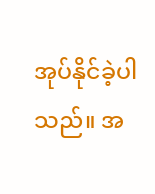အုပ်နိုင်ခဲ့ပါသည်။ အ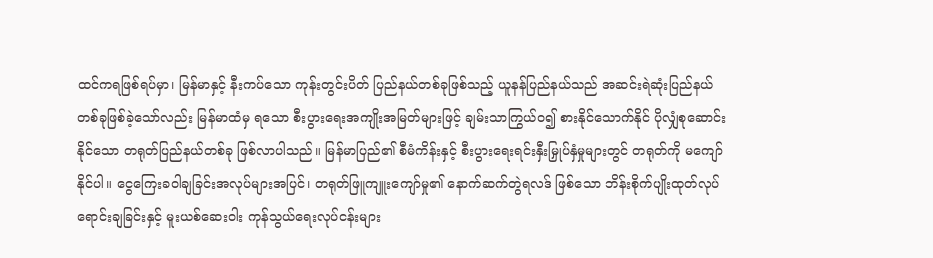ထင်ကရဖြစ်ရပ်မှာ၊ မြန်မာနှင့် နီးကပ်သော ကုန်းတွင်းပိတ် ပြည်နယ်တစ်ခုဖြစ်သည့် ယူနန်ပြည်နယ်သည် အဆင်းရဲဆုံးပြည်နယ်တစ်ခုဖြစ်ခဲ့သော်လည်း မြန်မာထံမှ ရသော စီးပွားရေးအကျိုးအမြတ်များဖြင့် ချမ်းသာကြွယ်ဝ၍ စားနိုင်သောက်နိုင် ပိုလျှံစုဆောင်းနိုင်သော တရုတ်ပြည်နယ်တစ်ခု ဖြစ်လာပါသည်။ မြန်မာပြည်၏ စီမံကိန်းနှင့် စီးပွားရေးရင်းနှီးမြှုပ်နှံမှုများတွင် တရုတ်ကို မကျော်နိုင်ပါ။ ငွေကြေးခဝါချခြင်းအလုပ်များအပြင်၊ တရုတ်ဖြူကျူးကျော်မှု၏ နောက်ဆက်တွဲရလဒ် ဖြစ်သော ဘိန်းစိုက်ပျိုးထုတ်လုပ်ရောင်းချခြင်းနှင့် မူးယစ်ဆေးဝါး ကုန်သွယ်ရေးလုပ်ငန်းများ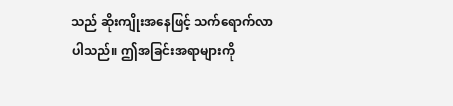သည် ဆိုးကျိုးအနေဖြင့် သက်ရောက်လာပါသည်။ ဤအခြင်းအရာများကို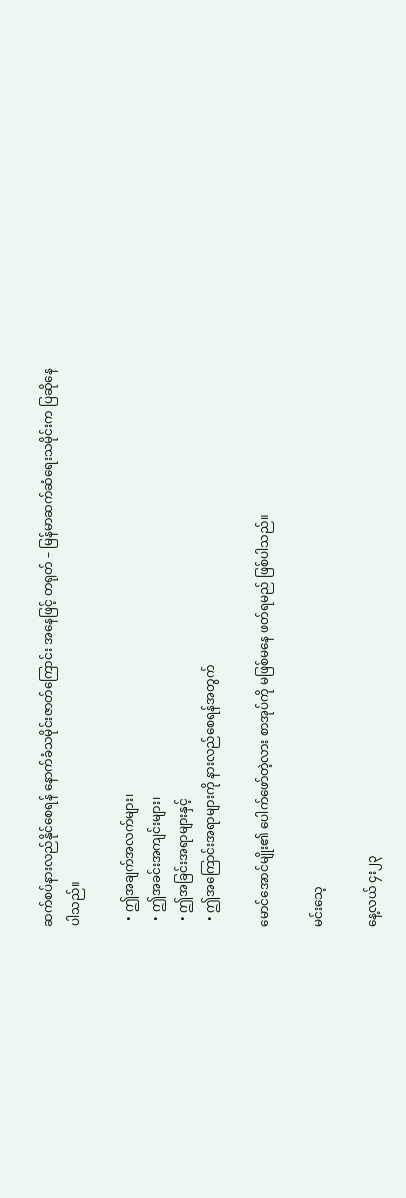ဆက်စပ်နားလည်နိုင်စေရန် နောက်ခံသမိုင်းဇာတ်ကြောင်း အနေဖြင့် တရုတ် – မြန်မာဆက်ဆံရေးသမိုင်းက ပြဆိုနေပါသည်။

  • ဤအချက်အလက်များ၊
  • ဤအခင်းအကျင်းများ၊
  • ဤအခြင်းအရာများနှင့်
  • ဤအကြောင်းအရာများကို နားလည်စေရန်အတွက်

မောင်အောင်မျိုး၏ ပေါက်ဖော်တဲ့လား စာအုပ်ကို မဖြစ်မနေ ဖတ်ရမည် ဖြစ်ပါသည်။

မင်းသေ့

နေ့လယ် ၄း၂၃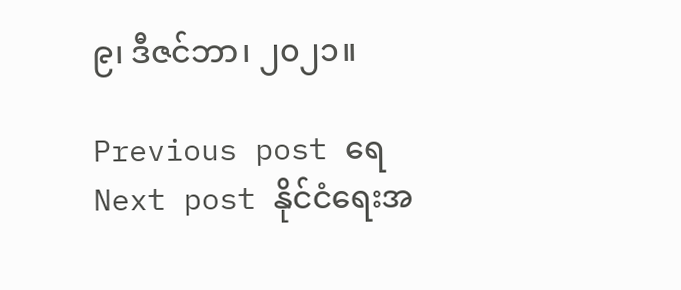၉၊ ဒီဇင်ဘာ၊ ၂၀၂၁။

Previous post ရေ
Next post နိုင်ငံရေးအ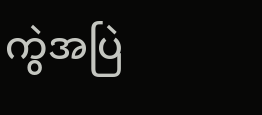ကွဲအပြဲ